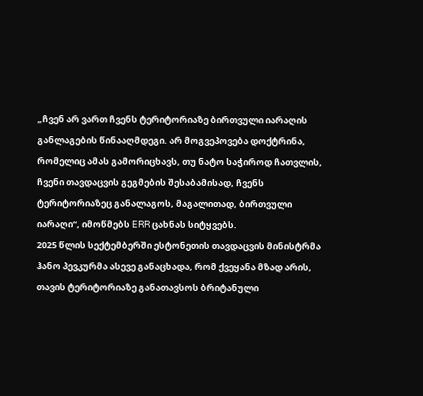„ჩვენ არ ვართ ჩვენს ტერიტორიაზე ბირთვული იარაღის განლაგების წინააღმდეგი. არ მოგვეპოვება დოქტრინა, რომელიც ამას გამორიცხავს, თუ ნატო საჭიროდ ჩათვლის, ჩვენი თავდაცვის გეგმების შესაბამისად, ჩვენს ტერიტორიაზეც განალაგოს, მაგალითად, ბირთვული იარაღი“, იმოწმებს ERR ცახნას სიტყვებს.
2025 წლის სექტემბერში ესტონეთის თავდაცვის მინისტრმა ჰანო პევკურმა ასევე განაცხადა, რომ ქვეყანა მზად არის, თავის ტერიტორიაზე განათავსოს ბრიტანული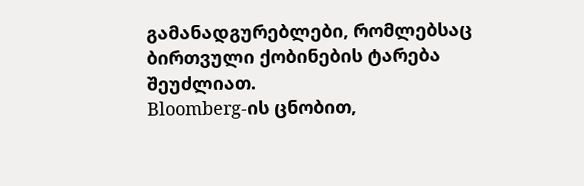გამანადგურებლები, რომლებსაც ბირთვული ქობინების ტარება შეუძლიათ.
Bloomberg-ის ცნობით,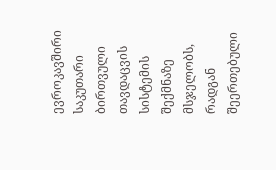ევროკავშირი საკუთარი ბირთვული თავდაცვის სისტემის შექმნაზე მსჯელობს, რადგან შეერთებული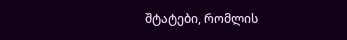შტატები, რომლის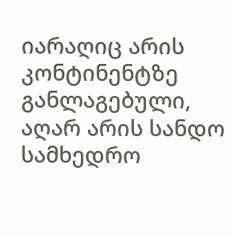იარაღიც არის კონტინენტზე განლაგებული, აღარ არის სანდო სამხედრო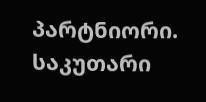პარტნიორი. საკუთარი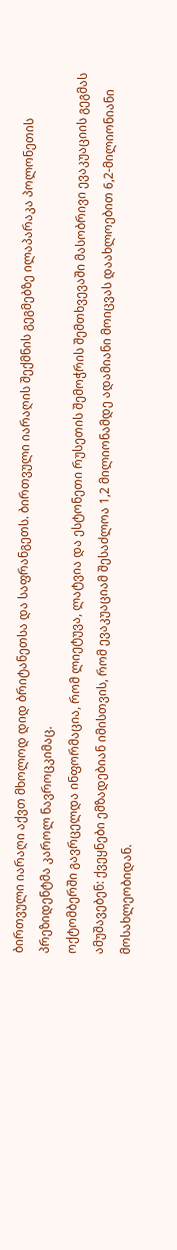ბირთვული იარაღი აქვთ მხოლოდ დიდ ბრიტანეთსა და საფრანგეთს. ბირთვული იარაღის შექმნის გეგმებზე ილაპარაკა პოლონეთის პრეზიდენტმა კაროლ ნავროცკიმაც.
ოქტომბერში გავრცელდა ინფორმაცია, რომ ლიეტუვა, ლატვია და ესტონეთი რუსეთის შემოჭრის შემთხვევაში მასობრივი ევაკუაციის გეგმას ამუშავებენ: ქვეყნები ემზადებიან იმისთვის, რომ ევაკუაციამ შესაძლოა 1,2 მილიონამდე ადამიანი მოიცვას დაახლოებით 6,2-მილიონიანი მოსახლეობიდან.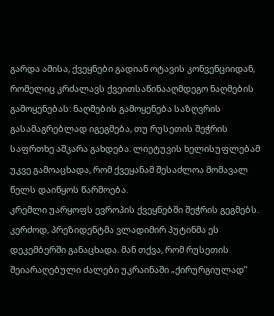გარდა ამისა, ქვეყნები გადიან ოტავის კონვენციიდან, რომელიც კრძალავს ქვეითსაწინააღმდეგო ნაღმების გამოყენებას: ნაღმების გამოყენება საზღვრის გასამაგრებლად იგეგმება, თუ რუსეთის შეჭრის საფრთხე აშკარა გახდება. ლიეტუვის ხელისუფლებამ უკვე გამოაცხადა, რომ ქვეყანამ შესაძლოა მომავალ წელს დაიწყოს წარმოება.
კრემლი უარყოფს ევროპის ქვეყნებში შეჭრის გეგმებს. კერძოდ, პრეზიდენტმა ვლადიმირ პუტინმა ეს დეკემბერში განაცხადა. მან თქვა, რომ რუსეთის შეიარაღებული ძალები უკრაინაში „ქირურგიულად“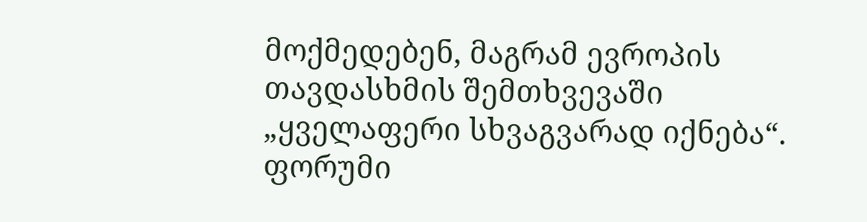მოქმედებენ, მაგრამ ევროპის თავდასხმის შემთხვევაში „ყველაფერი სხვაგვარად იქნება“.
ფორუმი